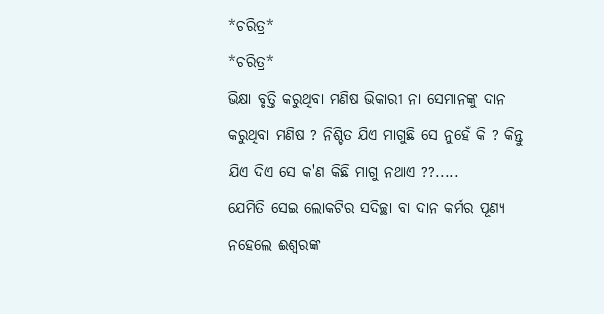*ଚରିତ୍ର*
*ଚରିତ୍ର*
ଭିକ୍ଷା ବୃତ୍ତି କରୁଥିବା ମଣିଷ ଭିକାରୀ ନା ସେମାନଙ୍କୁ ଦାନ କରୁଥିବା ମଣିଷ ? ନିଶ୍ଚିତ ଯିଏ ମାଗୁଛି ସେ ନୁହେଁ କି ? କିନ୍ତୁ ଯିଏ ଦିଏ ସେ କ'ଣ କିଛି ମାଗୁ ନଥାଏ ??.....
ଯେମିତି ସେଇ ଲୋକଟିର ସଦିଚ୍ଛା ବା ଦାନ କର୍ମର ପୂଣ୍ୟ ନହେଲେ ଈଶ୍ୱରଙ୍କ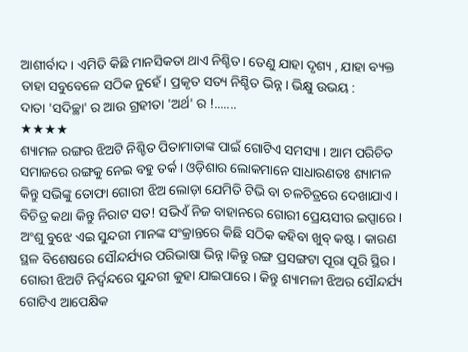ଆଶୀର୍ବାଦ । ଏମିତି କିଛି ମାନସିକତା ଥାଏ ନିଶ୍ଚିତ। ତେଣୁ ଯାହା ଦୃଶ୍ୟ , ଯାହା ବ୍ୟକ୍ତ ତାହା ସବୁବେଳେ ସଠିକ ନୁହେଁ। ପ୍ରକୃତ ସତ୍ୟ ନିଶ୍ଚିତ ଭିନ୍ନ। ଭିକ୍ଷୁ ଉଭୟ :
ଦାତା 'ସଦିଚ୍ଛା' ର ଆଉ ଗ୍ରହୀତା 'ଅର୍ଥ' ର !.......
★★★★
ଶ୍ୟାମଳ ରଙ୍ଗର ଝିଅଟି ନିଶ୍ଚିତ ପିତାମାତାଙ୍କ ପାଇଁ ଗୋଟିଏ ସମସ୍ୟା । ଆମ ପରିଚିତ ସମାଜରେ ରଙ୍ଗକୁ ନେଇ ବହୁ ତର୍କ। ଓଡ଼ିଶାର ଲୋକମାନେ ସାଧାରଣତଃ ଶ୍ୟାମଳ କିନ୍ତୁ ସଭିଙ୍କୁ ତୋଫା ଗୋରୀ ଝିଅ ଲୋଡ଼ା ଯେମିତି ଟିଭି ବା ଚଳଚିତ୍ରରେ ଦେଖାଯାଏ। ବିଚିତ୍ର କଥା କିନ୍ତୁ ନିରାଟ ସତ! ସଭିଏଁ ନିଜ ବାହାନରେ ଗୋରୀ ପ୍ରେୟସୀର ଇପ୍ସାରେ।
ଅଂଶୁ ବୁଝେ ଏଇ ସୁନ୍ଦରୀ ମାନଙ୍କ ସଂକ୍ରାନ୍ତରେ କିଛି ସଠିକ କହିବା ଖୁବ୍ କଷ୍ଟ। କାରଣ ସ୍ଥଳ ବିଶେଷରେ ସୌନ୍ଦର୍ଯ୍ୟର ପରିଭାଷା ଭିନ୍ନ।କିନ୍ତୁ ରଙ୍ଗ ପ୍ରସଙ୍ଗଟା ପୂରା ପୂରି ସ୍ଥିର । ଗୋରୀ ଝିଅଟି ନିର୍ଦ୍ବନ୍ଦରେ ସୁନ୍ଦରୀ କୁହା ଯାଇପାରେ। କିନ୍ତୁ ଶ୍ୟାମଳୀ ଝିଅର ସୌନ୍ଦର୍ଯ୍ୟ ଗୋଟିଏ ଆପେକ୍ଷିକ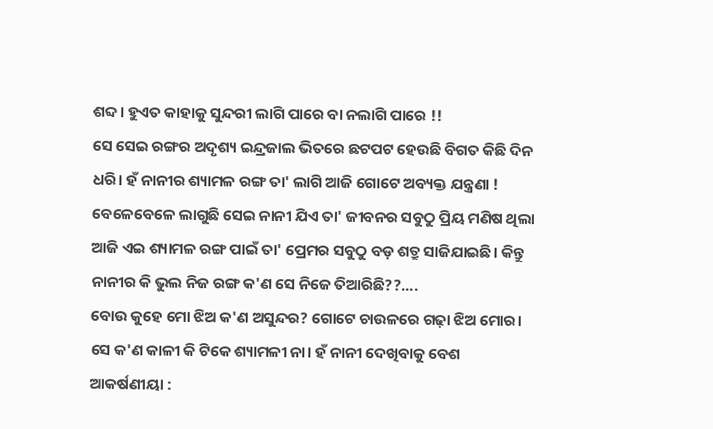ଶବ୍ଦ। ହୁଏତ କାହାକୁ ସୁନ୍ଦରୀ ଲାଗି ପାରେ ବା ନଲାଗି ପାରେ !!
ସେ ସେଇ ରଙ୍ଗର ଅଦୃଶ୍ୟ ଇନ୍ଦ୍ରଜାଲ ଭିତରେ ଛଟପଟ ହେଉଛି ବିଗତ କିଛି ଦିନ ଧରି। ହଁ ନାନୀର ଶ୍ୟାମଳ ରଙ୍ଗ ତା' ଲାଗି ଆଜି ଗୋଟେ ଅବ୍ୟକ୍ତ ଯନ୍ତ୍ରଣା !
ବେଳେବେଳେ ଲାଗୁଛି ସେଇ ନାନୀ ଯିଏ ତା' ଜୀବନର ସବୁଠୁ ପ୍ରିୟ ମଣିଷ ଥିଲା ଆଜି ଏଇ ଶ୍ୟାମଳ ରଙ୍ଗ ପାଇଁ ତା' ପ୍ରେମର ସବୁଠୁ ବଡ଼ ଶତ୍ରୁ ସାଜିଯାଇଛି। କିନ୍ତୁ ନାନୀର କି ଭୁଲ ନିଜ ରଙ୍ଗ କ'ଣ ସେ ନିଜେ ତିଆରିଛି??....
ବୋଉ କୁହେ ମୋ ଝିଅ କ'ଣ ଅସୁନ୍ଦର? ଗୋଟେ ଚାଉଳରେ ଗଢ଼ା ଝିଅ ମୋର। ସେ କ'ଣ କାଳୀ କି ଟିକେ ଶ୍ୟାମଳୀ ନା। ହଁ ନାନୀ ଦେଖିବାକୁ ବେଶ ଆକର୍ଷଣୀୟା :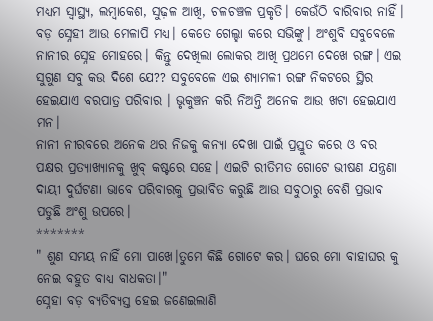ମଧ୍ୟମ ସ୍ୱାସ୍ଥ୍ୟ, ଲମ୍ବାକେଶ, ସୁଢ଼ଳ ଆଖି, ଚଳଚଞ୍ଚଳ ପ୍ରକୃତି। କେଉଁଠି ବାରିବାର ନାହିଁ। ବଡ଼ ସ୍ନେହୀ ଆଉ ମେଳାପି ମଧ୍ୟ। କେତେ ଗେଲ୍ହା କରେ ସଭିଙ୍କୁ। ଅଂଶୁବି ସବୁବେଳେ ନାନୀର ସ୍ନେହ ମୋହରେ। କିନ୍ତୁ ଦେଖିଲା ଲୋକର ଆଖି ପ୍ରଥମେ ଦେଖେ ରଙ୍ଗ। ଏଇ ସୁଗୁଣ ସବୁ କଉ ଦିଶେ ଯେ?? ସବୁବେଳେ ଏଇ ଶ୍ୟାମଳୀ ରଙ୍ଗ ନିକଟରେ ସ୍ଥିର ହେଇଯାଏ ବରପାତ୍ର ପରିବାର । ଭୃକୁଞ୍ଚନ କରି ନିଅନ୍ତି ଅନେକ ଆଉ ଖଟା ହେଇଯାଏ ମନ।
ନାନୀ ନୀରବରେ ଅନେକ ଥର ନିଜକୁ କନ୍ୟା ଦେଖା ପାଇଁ ପ୍ରସ୍ତୁତ କରେ ଓ ବର ପକ୍ଷର ପ୍ରତ୍ୟାଖ୍ୟାନକୁ ଖୁବ୍ କଷ୍ଟରେ ସହେ। ଏଇଟି ରୀତିମତ ଗୋଟେ ଭୀଷଣ ଯନ୍ତ୍ରଣା ଦାୟୀ ଦୁର୍ଘଟଣା ଭାବେ ପରିବାରକୁ ପ୍ରଭାବିତ କରୁଛି ଆଉ ସବୁଠାରୁ ବେଶି ପ୍ରଭାବ ପଡୁଛି ଅଂଶୁ ଉପରେ।
*******
" ଶୁଣ ସମୟ ନାହିଁ ମୋ ପାଖେ।ତୁମେ କିଛି ଗୋଟେ କର। ଘରେ ମୋ ବାହାଘର କୁ ନେଇ ବହୁତ ବାଧ୍ୟ ବାଧକତା।"
ସ୍ନେହା ବଡ଼ ବ୍ୟତିବ୍ୟସ୍ତ ହେଇ ଜଣେଇଲାଣି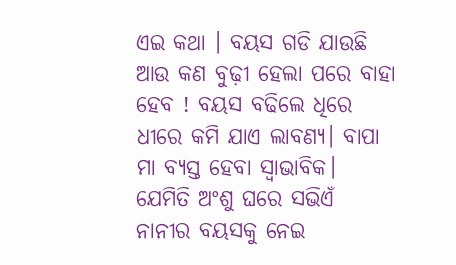ଏଇ କଥା । ବୟସ ଗଡି ଯାଉଛି ଆଉ କଣ ବୁଢ଼ୀ ହେଲା ପରେ ବାହା ହେବ ! ବୟସ ବଢିଲେ ଧିରେ ଧୀରେ କମି ଯାଏ ଲାବଣ୍ୟ। ବାପା ମା ବ୍ୟସ୍ତ ହେବା ସ୍ବାଭାବିକ। ଯେମିତି ଅଂଶୁ ଘରେ ସଭିଏଁ ନାନୀର ବୟସକୁ ନେଇ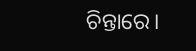ଚିନ୍ତାରେ।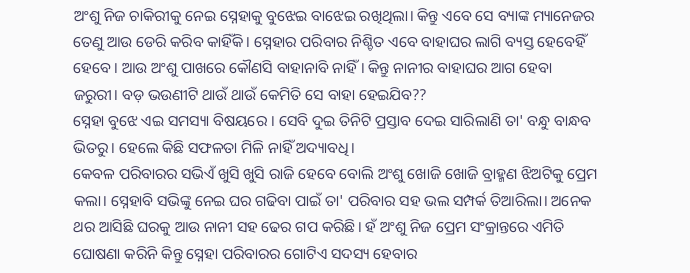ଅଂଶୁ ନିଜ ଚାକିରୀକୁ ନେଇ ସ୍ନେହାକୁ ବୁଝେଇ ବାଝେଇ ରଖିଥିଲା। କିନ୍ତୁ ଏବେ ସେ ବ୍ୟାଙ୍କ ମ୍ୟାନେଜର ତେଣୁ ଆଉ ଡେରି କରିବ କାହିଁକି। ସ୍ନେହାର ପରିବାର ନିଶ୍ଚିତ ଏବେ ବାହାଘର ଲାଗି ବ୍ୟସ୍ତ ହେବେହିଁ ହେବେ। ଆଉ ଅଂଶୁ ପାଖରେ କୌଣସି ବାହାନାବି ନାହିଁ। କିନ୍ତୁ ନାନୀର ବାହାଘର ଆଗ ହେବା ଜରୁରୀ। ବଡ଼ ଭଉଣୀଟି ଥାଉଁ ଥାଉଁ କେମିତି ସେ ବାହା ହେଇଯିବ??
ସ୍ନେହା ବୁଝେ ଏଇ ସମସ୍ୟା ବିଷୟରେ । ସେବି ଦୁଇ ତିନିଟି ପ୍ରସ୍ତାବ ଦେଇ ସାରିଲାଣି ତା' ବନ୍ଧୁ ବାନ୍ଧବ ଭିତରୁ। ହେଲେ କିଛି ସଫଳତା ମିଳି ନାହିଁ ଅଦ୍ୟାବଧି।
କେବଳ ପରିବାରର ସଭିଏଁ ଖୁସି ଖୁସି ରାଜି ହେବେ ବୋଲି ଅଂଶୁ ଖୋଜି ଖୋଜି ବ୍ରାହ୍ମଣ ଝିଅଟିକୁ ପ୍ରେମ କଲା। ସ୍ନେହାବି ସଭିଙ୍କୁ ନେଇ ଘର ଗଢିବା ପାଇଁ ତା' ପରିବାର ସହ ଭଲ ସମ୍ପର୍କ ତିଆରିଲା। ଅନେକ ଥର ଆସିଛି ଘରକୁ ଆଉ ନାନୀ ସହ ଢେର ଗପ କରିଛି। ହଁ ଅଂଶୁ ନିଜ ପ୍ରେମ ସଂକ୍ରାନ୍ତରେ ଏମିତି ଘୋଷଣା କରିନି କିନ୍ତୁ ସ୍ନେହା ପରିବାରର ଗୋଟିଏ ସଦସ୍ୟ ହେବାର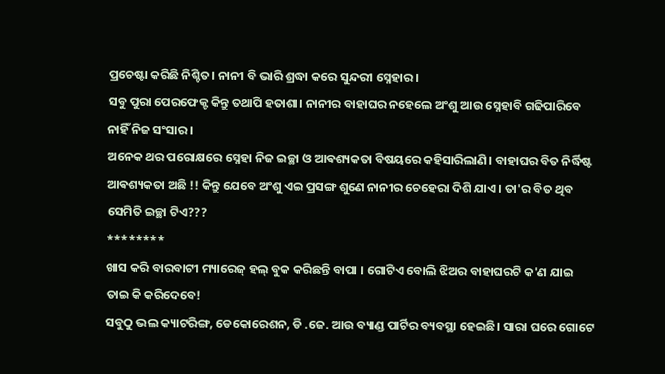ପ୍ରଚେଷ୍ଟା କରିଛି ନିଶ୍ଚିତ। ନାନୀ ବି ଭାରି ଶ୍ରଦ୍ଧା କରେ ସୁନ୍ଦରୀ ସ୍ନେହାର।
ସବୁ ପୁରା ପେରଫେକ୍ଟ କିନ୍ତୁ ତଥାପି ହତାଶା। ନାନୀର ବାହାଘର ନହେଲେ ଅଂଶୁ ଆଉ ସ୍ନେହାବି ଗଢିପାରିବେ ନାହିଁ ନିଜ ସଂସାର।
ଅନେକ ଥର ପରୋକ୍ଷରେ ସ୍ନେହା ନିଜ ଇଚ୍ଛା ଓ ଆଵଶ୍ୟକତା ବିଷୟରେ କହିସାରିଲାଣି। ବାହାଘର ବିତ ନିର୍ଦ୍ଧିଷ୍ଟ ଆଵଶ୍ୟକତା ଅଛି !! କିନ୍ତୁ ଯେବେ ଅଂଶୁ ଏଇ ପ୍ରସଙ୍ଗ ଶୁଣେ ନାନୀର ଚେହେରା ଦିଶି ଯାଏ। ତା'ର ବିତ ଥିବ ସେମିତି ଇଚ୍ଛା ଟିଏ???
********
ଖାସ କରି ବାରବାଟୀ ମ୍ୟାରେଜ୍ ହଲ୍ ବୁକ କରିଛନ୍ତି ବାପା । ଗୋଟିଏ ବୋଲି ଝିଅର ବାହାଘରଟି କ'ଣ ଯାଇ ତାଇ କି କରିଦେବେ!
ସବୁଠୁ ଭଲ କ୍ୟାଟରିଙ୍ଗ, ଡେକୋରେଶନ, ଡି .ଜେ. ଆଉ ବ୍ୟାଣ୍ଡ ପାର୍ଟିର ବ୍ୟବସ୍ଥା ହେଇଛି। ସାରା ଘରେ ଗୋଟେ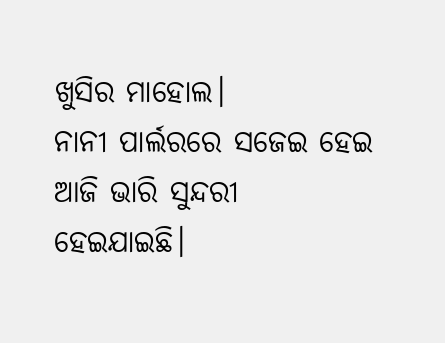ଖୁସିର ମାହୋଲ।
ନାନୀ ପାର୍ଲରରେ ସଜେଇ ହେଇ ଆଜି ଭାରି ସୁନ୍ଦରୀ ହେଇଯାଇଛି।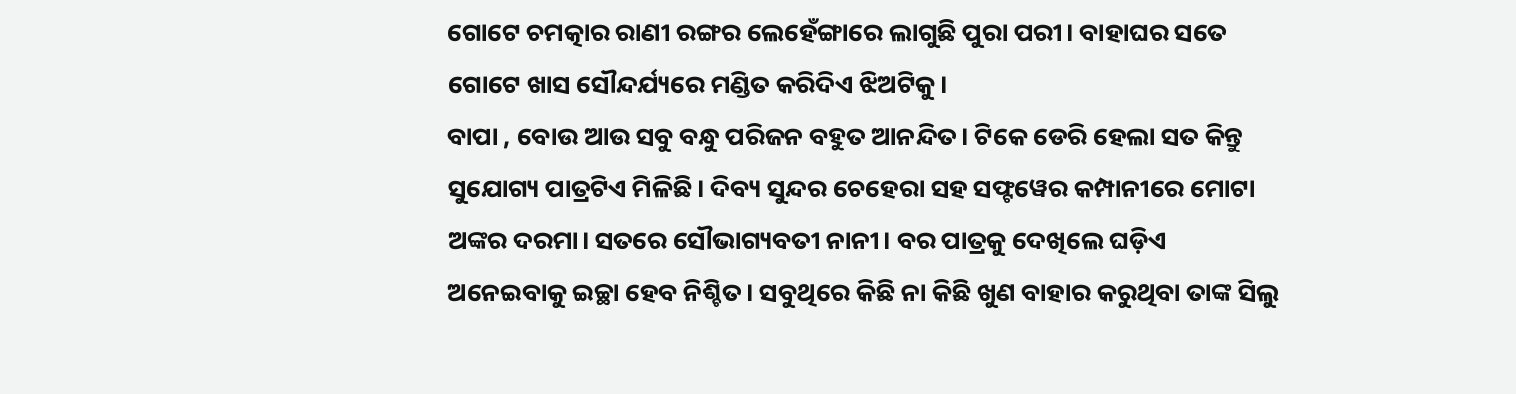ଗୋଟେ ଚମତ୍କାର ରାଣୀ ରଙ୍ଗର ଲେହେଁଙ୍ଗାରେ ଲାଗୁଛି ପୁରା ପରୀ। ବାହାଘର ସତେ ଗୋଟେ ଖାସ ସୌନ୍ଦର୍ଯ୍ୟରେ ମଣ୍ଡିତ କରିଦିଏ ଝିଅଟିକୁ।
ବାପା , ବୋଉ ଆଉ ସବୁ ବନ୍ଧୁ ପରିଜନ ବହୁତ ଆନନ୍ଦିତ। ଟିକେ ଡେରି ହେଲା ସତ କିନ୍ତୁ ସୁଯୋଗ୍ୟ ପାତ୍ରଟିଏ ମିଳିଛି। ଦିବ୍ୟ ସୁନ୍ଦର ଚେହେରା ସହ ସଫ୍ଟୱେର କମ୍ପାନୀରେ ମୋଟା ଅଙ୍କର ଦରମା। ସତରେ ସୌଭାଗ୍ୟବତୀ ନାନୀ। ବର ପାତ୍ରକୁ ଦେଖିଲେ ଘଡ଼ିଏ ଅନେଇବାକୁ ଇଚ୍ଛା ହେବ ନିଶ୍ଚିତ। ସବୁଥିରେ କିଛି ନା କିଛି ଖୁଣ ବାହାର କରୁଥିବା ତାଙ୍କ ସିଲୁ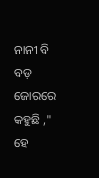ନାନୀ ବି ବଡ଼ ଜୋରରେ କହୁଛି ," ହେ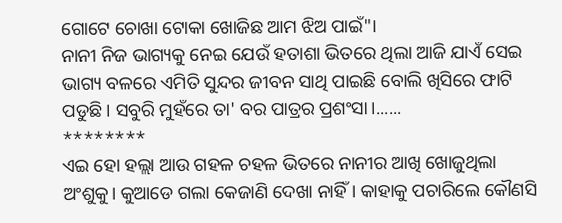ଗୋଟେ ଚୋଖା ଟୋକା ଖୋଜିଛ ଆମ ଝିଅ ପାଇଁ"।
ନାନୀ ନିଜ ଭାଗ୍ୟକୁ ନେଇ ଯେଉଁ ହତାଶା ଭିତରେ ଥିଲା ଆଜି ଯାଏଁ ସେଇ ଭାଗ୍ୟ ବଳରେ ଏମିତି ସୁନ୍ଦର ଜୀବନ ସାଥି ପାଇଛି ବୋଲି ଖିସିରେ ଫାଟି ପଡୁଛି। ସବୁରି ମୁହଁରେ ତା' ବର ପାତ୍ରର ପ୍ରଶଂସା।......
********
ଏଇ ହୋ ହଲ୍ଲା ଆଉ ଗହଳ ଚହଳ ଭିତରେ ନାନୀର ଆଖି ଖୋଜୁଥିଲା ଅଂଶୁକୁ। କୁଆଡେ ଗଲା କେଜାଣି ଦେଖା ନାହିଁ। କାହାକୁ ପଚାରିଲେ କୌଣସି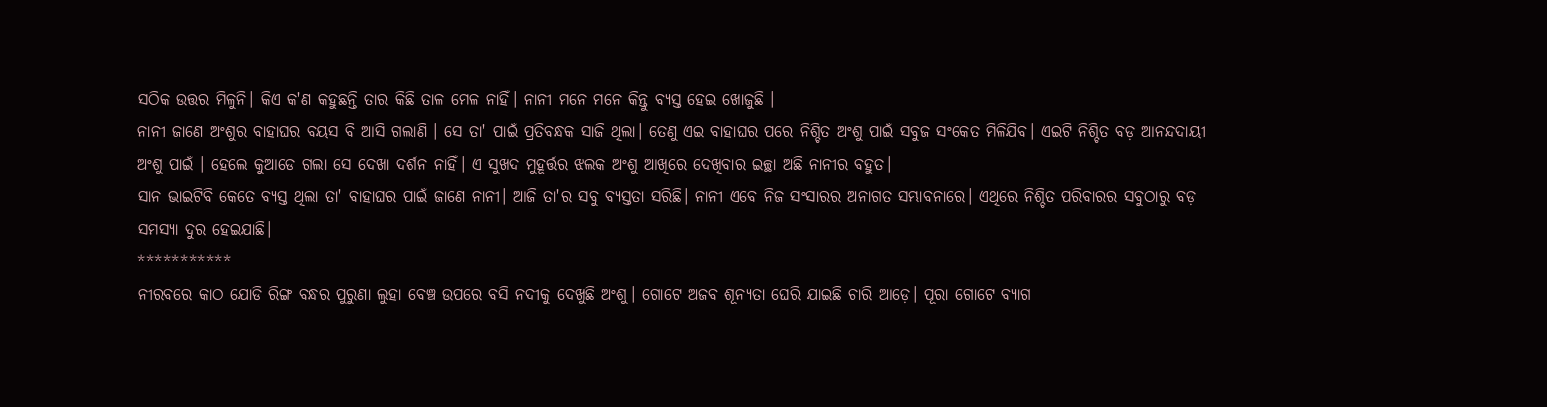ସଠିକ ଉତ୍ତର ମିଳୁନି। କିଏ କ'ଣ କହୁଛନ୍ତି ତାର କିଛି ତାଳ ମେଳ ନାହିଁ। ନାନୀ ମନେ ମନେ କିନ୍ତୁ ବ୍ୟସ୍ତ ହେଇ ଖୋଜୁଛି ।
ନାନୀ ଜାଣେ ଅଂଶୁର ବାହାଘର ବୟସ ବି ଆସି ଗଲାଣି । ସେ ତା' ପାଇଁ ପ୍ରତିବନ୍ଧକ ସାଜି ଥିଲା। ତେଣୁ ଏଇ ବାହାଘର ପରେ ନିଶ୍ଚିତ ଅଂଶୁ ପାଇଁ ସବୁଜ ସଂକେତ ମିଳିଯିବ। ଏଇଟି ନିଶ୍ଚିତ ବଡ଼ ଆନନ୍ଦଦାୟୀ ଅଂଶୁ ପାଇଁ । ହେଲେ କୁଆଡେ ଗଲା ସେ ଦେଖା ଦର୍ଶନ ନାହିଁ। ଏ ସୁଖଦ ମୁହୂର୍ତ୍ତର ଝଲକ ଅଂଶୁ ଆଖିରେ ଦେଖିବାର ଇଚ୍ଛା ଅଛି ନାନୀର ବହୁତ।
ସାନ ଭାଇଟିବି କେତେ ବ୍ୟସ୍ତ ଥିଲା ତା' ବାହାଘର ପାଇଁ ଜାଣେ ନାନୀ। ଆଜି ତା'ର ସବୁ ବ୍ୟସ୍ତତା ସରିଛି। ନାନୀ ଏବେ ନିଜ ସଂସାରର ଅନାଗତ ସମ୍ଭାବନାରେ। ଏଥିରେ ନିଶ୍ଚିତ ପରିବାରର ସବୁଠାରୁ ବଡ଼ ସମସ୍ୟା ଦୁର ହେଇଯାଛି।
***********
ନୀରବରେ କାଠ ଯୋଡି ରିଙ୍ଗ ବନ୍ଧର ପୁରୁଣା ଲୁହା ବେଞ୍ଚ ଉପରେ ବସି ନଦୀକୁ ଦେଖୁଛି ଅଂଶୁ। ଗୋଟେ ଅଜବ ଶୂନ୍ୟତା ଘେରି ଯାଇଛି ଚାରି ଆଡ଼େ। ପୂରା ଗୋଟେ ବ୍ୟାଗ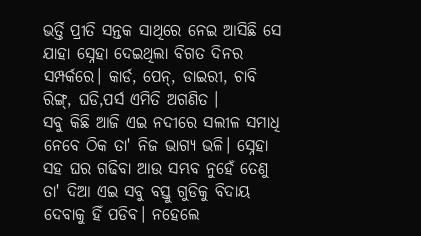ଭର୍ତ୍ତି ପ୍ରୀତି ସନ୍ତକ ସାଥିରେ ନେଇ ଆସିଛି ସେ ଯାହା ସ୍ନେହା ଦେଇଥିଲା ବିଗତ ଦିନର ସମ୍ପର୍କରେ। କାର୍ଡ, ପେନ୍, ଡାଇରୀ, ଚାବି ରିଙ୍ଗ୍, ଘଡି,ପର୍ସ ଏମିତି ଅଗଣିତ ।
ସବୁ କିଛି ଆଜି ଏଇ ନଦୀରେ ସଲୀଳ ସମାଧି ନେବେ ଠିକ ତା' ନିଜ ଭାଗ୍ୟ ଭଳି। ସ୍ନେହା ସହ ଘର ଗଢିବା ଆଉ ସମ୍ଭବ ନୁହେଁ ତେଣୁ ତା' ଦିଆ ଏଇ ସବୁ ବସ୍ତୁ ଗୁଡିକୁ ବିଦାୟ ଦେବାକୁ ହିଁ ପଡିବ। ନହେଲେ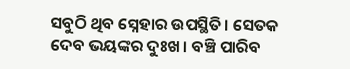ସବୁଠି ଥିବ ସ୍ନେହାର ଉପସ୍ଥିତି। ସେତକ ଦେବ ଭୟଙ୍କର ଦୁଃଖ। ବଞ୍ଚି ପାରିବ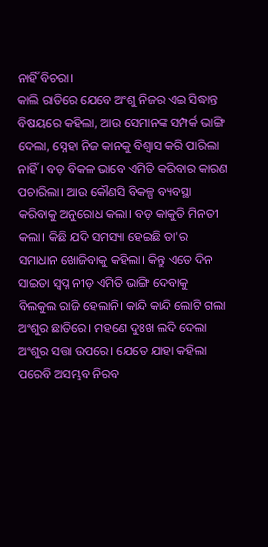ନାହିଁ ବିଚରା।
କାଲି ରାତିରେ ଯେବେ ଅଂଶୁ ନିଜର ଏଇ ସିଦ୍ଧାନ୍ତ ବିଷୟରେ କହିଲା, ଆଉ ସେମାନଙ୍କ ସମ୍ପର୍କ ଭାଙ୍ଗି ଦେଲା, ସ୍ନେହା ନିଜ କାନକୁ ବିଶ୍ୱାସ କରି ପାରିଲା ନାହିଁ। ବଡ଼ ବିକଳ ଭାବେ ଏମିତି କରିବାର କାରଣ ପଚାରିଲା। ଆଉ କୌଣସି ବିକଳ୍ପ ବ୍ୟବସ୍ଥା କରିବାକୁ ଅନୁରୋଧ କଲା। ବଡ଼ କାକୁତି ମିନତୀ କଲା। କିଛି ଯଦି ସମସ୍ୟା ହେଇଛି ତା'ର ସମାଧାନ ଖୋଜିବାକୁ କହିଲା। କିନ୍ତୁ ଏତେ ଦିନ ସାଇତା ସ୍ୱପ୍ନ ନୀଡ଼ ଏମିତି ଭାଙ୍ଗି ଦେବାକୁ ବିଲକୁଲ ରାଜି ହେଲାନି। କାନ୍ଦି କାନ୍ଦି ଲୋଟି ଗଲା ଅଂଶୁର ଛାତିରେ। ମହଣେ ଦୁଃଖ ଲଦି ଦେଲା ଅଂଶୁର ସତ୍ତା ଉପରେ। ଯେତେ ଯାହା କହିଲା ପରେବି ଅସମ୍ଭବ ନିରବ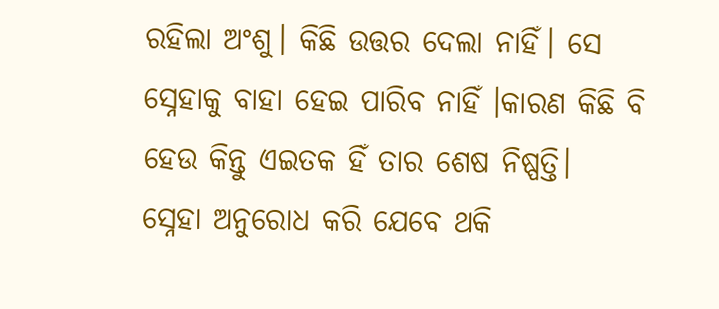ରହିଲା ଅଂଶୁ। କିଛି ଉତ୍ତର ଦେଲା ନାହିଁ। ସେ ସ୍ନେହାକୁ ବାହା ହେଇ ପାରିବ ନାହିଁ ।କାରଣ କିଛି ବି ହେଉ କିନ୍ତୁ ଏଇତକ ହିଁ ତାର ଶେଷ ନିଷ୍ପତ୍ତି।
ସ୍ନେହା ଅନୁରୋଧ କରି ଯେବେ ଥକି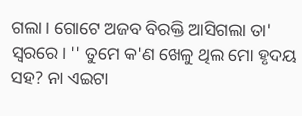ଗଲା। ଗୋଟେ ଅଜବ ବିରକ୍ତି ଆସିଗଲା ତା' ସ୍ୱରରେ। '' ତୁମେ କ'ଣ ଖେଳୁ ଥିଲ ମୋ ହୃଦୟ ସହ? ନା ଏଇଟା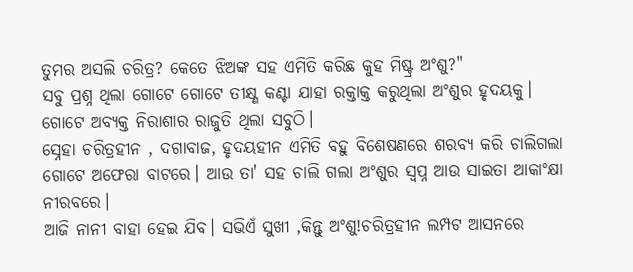ତୁମର ଅସଲି ଚରିତ୍ର? କେତେ ଝିଅଙ୍କ ସହ ଏମିତି କରିଛ କୁହ ମିଷ୍ଟ୍ର ଅଂଶୁ?"
ସବୁ ପ୍ରଶ୍ନ ଥିଲା ଗୋଟେ ଗୋଟେ ତୀକ୍ଷ୍ଣ କଣ୍ଟା ଯାହା ରକ୍ତାକ୍ତ କରୁଥିଲା ଅଂଶୁର ହୃଦୟକୁ। ଗୋଟେ ଅବ୍ୟକ୍ତ ନିରାଶାର ରାଜୁତି ଥିଲା ସବୁଠି।
ସ୍ନେହା ଚରିତ୍ରହୀନ , ଦଗାବାଜ, ହୃଦୟହୀନ ଏମିତି ବହୁ ବିଶେଷଣରେ ଶରବ୍ୟ କରି ଚାଲିଗଲା ଗୋଟେ ଅଫେରା ବାଟରେ। ଆଉ ତା' ସହ ଚାଲି ଗଲା ଅଂଶୁର ସ୍ୱପ୍ନ ଆଉ ସାଇତା ଆକାଂକ୍ଷା ନୀରବରେ।
ଆଜି ନାନୀ ବାହା ହେଇ ଯିବ। ସଭିଏଁ ସୁଖୀ ,କିନ୍ତୁ ଅଂଶୁ!ଚରିତ୍ରହୀନ ଲମ୍ପଟ ଆସନରେ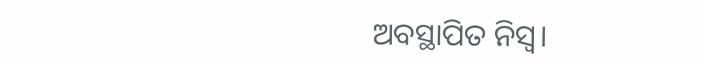ଅବସ୍ଥାପିତ ନିସ୍ୱ।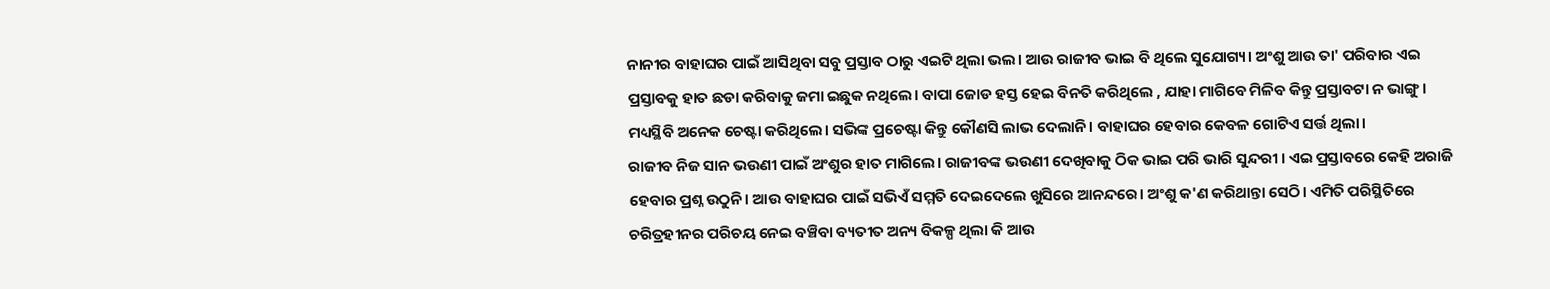ନାନୀର ବାହାଘର ପାଇଁ ଆସିଥିବା ସବୁ ପ୍ରସ୍ତାବ ଠାରୁ ଏଇଟି ଥିଲା ଭଲ। ଆଉ ରାଜୀବ ଭାଇ ବି ଥିଲେ ସୁଯୋଗ୍ୟ। ଅଂଶୁ ଆଉ ତା' ପରିବାର ଏଇ ପ୍ରସ୍ତାବକୁ ହାତ ଛଡା କରିବାକୁ ଜମା ଇଛୁକ ନଥିଲେ। ବାପା ଜୋଡ ହସ୍ତ ହେଇ ବିନତି କରିଥିଲେ , ଯାହା ମାଗିବେ ମିଳିବ କିନ୍ତୁ ପ୍ରସ୍ତାବଟା ନ ଭାଙ୍ଗୁ। ମଧ୍ୟସ୍ଥିବି ଅନେକ ଚେଷ୍ଟା କରିଥିଲେ। ସଭିଙ୍କ ପ୍ରଚେଷ୍ଟା କିନ୍ତୁ କୌଣସି ଲାଭ ଦେଲାନି। ବାହାଘର ହେବାର କେବଳ ଗୋଟିଏ ସର୍ତ୍ତ ଥିଲା।
ରାଜୀବ ନିଜ ସାନ ଭଉଣୀ ପାଇଁ ଅଂଶୁର ହାତ ମାଗିଲେ। ରାଜୀବଙ୍କ ଭଉଣୀ ଦେଖିବାକୁ ଠିକ ଭାଇ ପରି ଭାରି ସୁନ୍ଦରୀ । ଏଇ ପ୍ରସ୍ତାବରେ କେହି ଅରାଜି ହେବାର ପ୍ରଶ୍ନ ଉଠୁନି। ଆଉ ବାହାଘର ପାଇଁ ସଭିଏଁ ସମ୍ମତି ଦେଇଦେଲେ ଖୁସିରେ ଆନନ୍ଦରେ। ଅଂଶୁ କ'ଣ କରିଥାନ୍ତା ସେଠି। ଏମିତି ପରିସ୍ଥିତିରେ ଚରିତ୍ରହୀନର ପରିଚୟ ନେଇ ବଞ୍ଚିବା ବ୍ୟତୀତ ଅନ୍ୟ ବିକଳ୍ପ ଥିଲା କି ଆଉ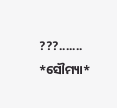???.......
*ସୌମ୍ୟା*